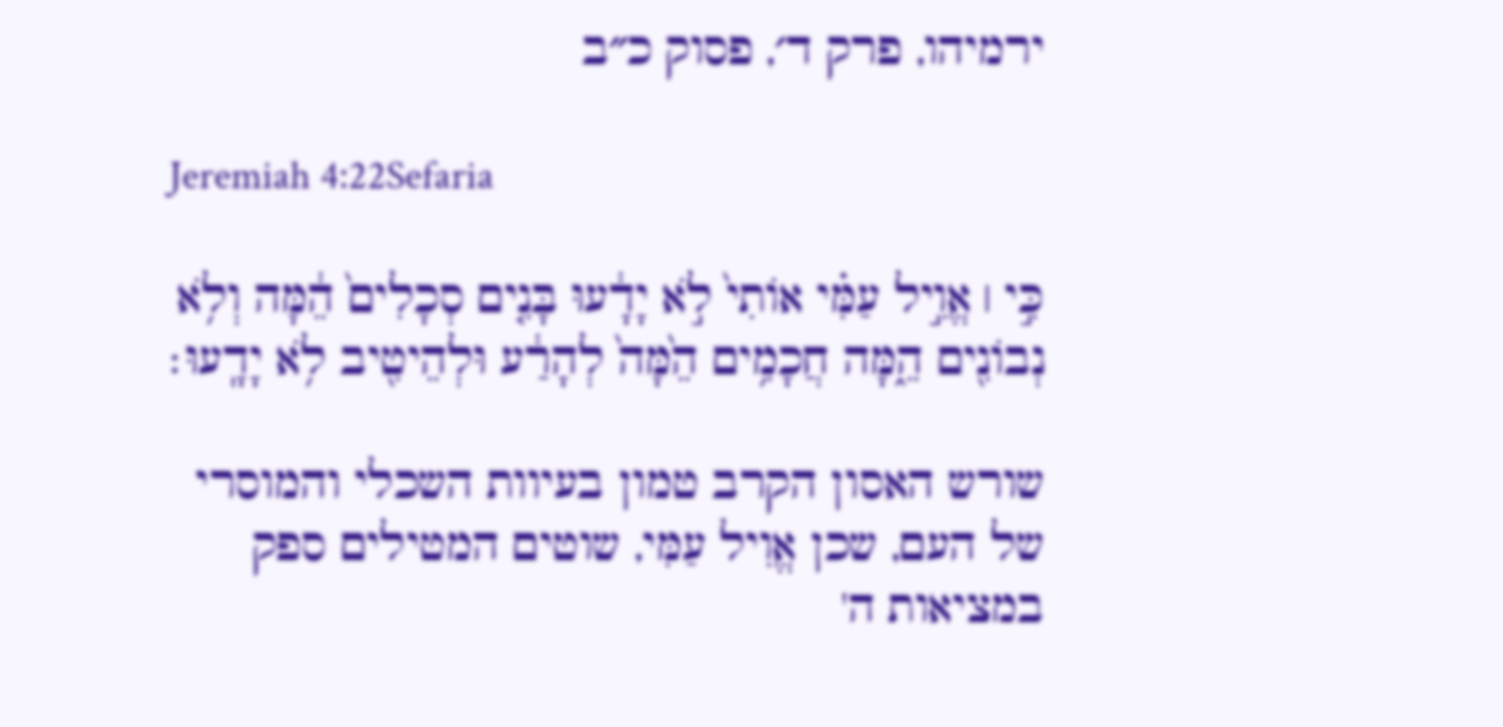ירמיהו, פרק ד׳, פסוק כ״ב

Jeremiah 4:22Sefaria

כִּ֣י ׀ אֱוִ֣יל עַמִּ֗י אוֹתִי֙ לֹ֣א יָדָ֔עוּ בָּנִ֤ים סְכָלִים֙ הֵ֔מָּה וְלֹ֥א נְבוֹנִ֖ים הֵ֑מָּה חֲכָמִ֥ים הֵ֙מָּה֙ לְהָרַ֔ע וּלְהֵיטִ֖יב לֹ֥א יָדָֽעוּ׃

שורש האסון הקרב טמון בעיוות השכלי והמוסרי של העם, שכן אֱוִיל עַמִּי, שוטים המטילים ספק במציאות ה'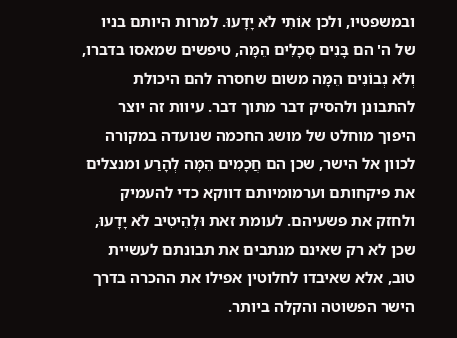ובמשפטיו, ולכן אוֹתִי לֹא יָדָעוּ. למרות היותם בניו של ה' הם בָּנִים סְכָלִים הֵמָּה, טיפשים שמאסו בדברו, וְלֹא נְבוֹנִים הֵמָּה משום שחסרה להם היכולת להתבונן ולהסיק דבר מתוך דבר. עיוות זה יוצר היפוך מוחלט של מושג החכמה שנועדה במקורה לכוון אל הישר, שכן הם חֲכָמִים הֵמָּה לְהָרַע ומנצלים את פיקחותם וערמומיותם דווקא כדי להעמיק ולחזק את פשעיהם. לעומת זאת וּלְהֵיטִיב לֹא יָדָעוּ, שכן לא רק שאינם מנתבים את תבונתם לעשיית טוב, אלא שאיבדו לחלוטין אפילו את ההכרה בדרך הישר הפשוטה והקלה ביותר.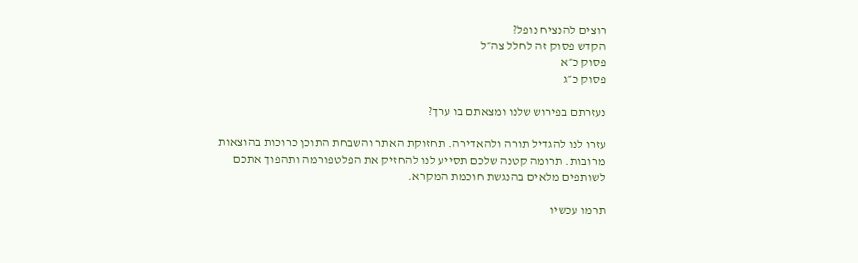רוצים להנציח נופל?
הקדש פסוק זה לחלל צה״ל
פסוק כ״א
פסוק כ״ג

נעזרתם בפירוש שלנו ומצאתם בו ערך?

עזרו לנו להגדיל תורה ולהאדירה. תחזוקת האתר והשבחת התוכן כרוכות בהוצאות מרובות. תרומה קטנה שלכם תסייע לנו להחזיק את הפלטפורמה ותהפוך אתכם לשותפים מלאים בהנגשת חוכמת המקרא.

תרמו עכשיו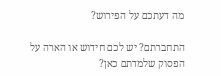מה דעתכם על הפירוש?

התחברתם? יש לכם חידוש או הארה על הפסוק שלמדתם כאן?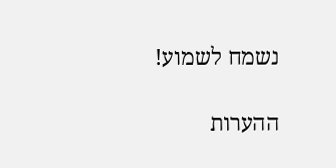נשמח לשמוע!

ההערות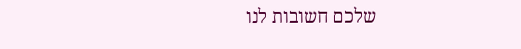שלכם חשובות לנו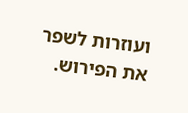ועוזרות לשפר את הפירוש.